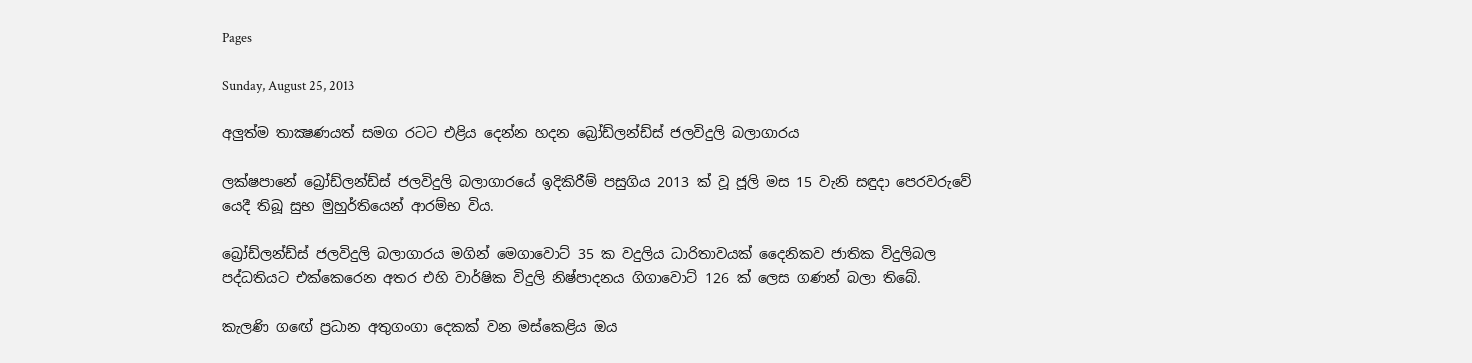Pages

Sunday, August 25, 2013

අලුත්ම තාක්‍ෂණයත් සමග රටට එළිය දෙන්න හදන බ්‍රෝඩ්ලන්ඩ්ස්‌ ජලවිදුලි බලාගාරය

ලක්‌ෂපානේ බ්‍රෝඩ්ලන්ඩ්ස්‌ ජලවිදුලි බලාගාරයේ ඉදිකිරීම් පසුගිය 2013 ක්‌ වූ ජූලි මස 15 වැනි සඳුදා පෙරවරුවේ යෙදී තිබූ සුභ මුහුර්තියෙන් ආරම්භ විය.

බ්‍රෝඩ්ලන්ඩ්ස්‌ ජලවිදුලි බලාගාරය මගින් මෙගාවොට්‌ 35 ක වදුලිය ධාරිතාවයක්‌ දෛනිකව ජාතික විදුලිබල පද්ධතියට එක්‌කෙරෙන අතර එහි වාර්ෂික විදුලි නිෂ්පාදනය ගිගාවොට්‌ 126 ක්‌ ලෙස ගණන් බලා තිබේ.

කැලණි ගඟේ ප්‍රධාන අතුගංගා දෙකක්‌ වන මස්‌කෙළිය ඔය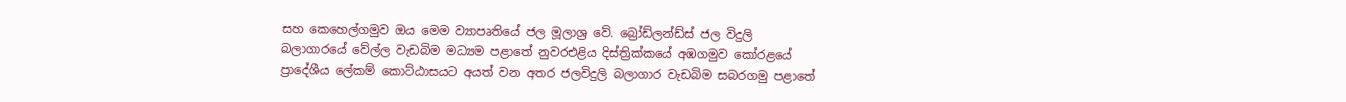සහ කෙහෙල්ගමුව ඔය මෙම ව්‍යාපෘතියේ ජල මූලාශ්‍ර වේ. බ්‍රෝඩ්ලන්ඩ්ස්‌ ජල විදුලි බලාගාරයේ වේල්ල වැඩබිම මධ්‍යම පළාතේ නුවරඑළිය දිස්‌ත්‍රික්‌කයේ අඹගමුව කෝරළයේ ප්‍රාදේශීය ලේකම් කොට්‌ඨාසයට අයත් වන අතර ජලවිදුලි බලාගාර වැඩබිම සබරගමු පළාතේ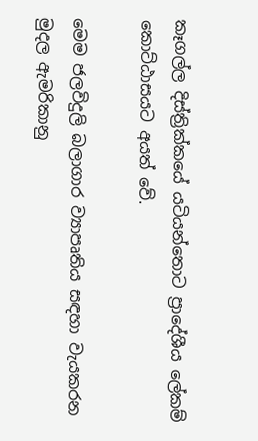කෑගල්ල දිස්‌ත්‍රික්‌කයේ යටියන්තොට ප්‍රාදේශීය ලේකම් කොට්‌ඨාසයට අයත් වේ.

මෙම ජලවිදුලි බලාගාර ව්‍යාපෘතිය සඳහා වැයකරන මුදල ඇමරිකානු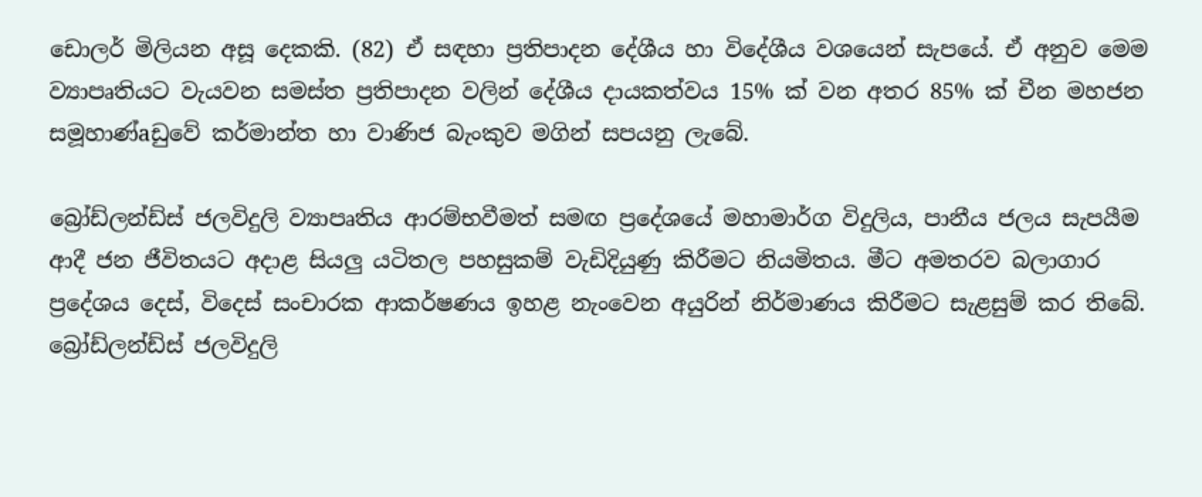ඩොලර් මිලියන අසූ දෙකකි. (82) ඒ සඳහා ප්‍රතිපාදන දේශීය හා විදේශීය වශයෙන් සැපයේ. ඒ අනුව මෙම ව්‍යාපෘතියට වැයවන සමස්‌ත ප්‍රතිපාදන වලින් දේශීය දායකත්වය 15% ක්‌ වන අතර 85% ක්‌ චීන මහජන සමූහාණ්‌aඩුවේ කර්මාන්ත හා වාණිජ බැංකුව මගින් සපයනු ලැබේ.

බ්‍රෝඩ්ලන්ඩ්ස්‌ ජලවිදුලි ව්‍යාපෘතිය ආරම්භවීමත් සමඟ ප්‍රදේශයේ මහාමාර්ග විදුලිය, පානීය ජලය සැපයීම ආදී ජන ජීවිතයට අදාළ සියලු යටිතල පහසුකම් වැඩිදියුණු කිරීමට නියමිතය. මීට අමතරව බලාගාර ප්‍රදේශය දෙස්‌, විදෙස්‌ සංචාරක ආකර්ෂණය ඉහළ නැංවෙන අයුරින් නිර්මාණය කිරීමට සැළසුම් කර තිබේ. බ්‍රෝඩ්ලන්ඩ්ස්‌ ජලවිදුලි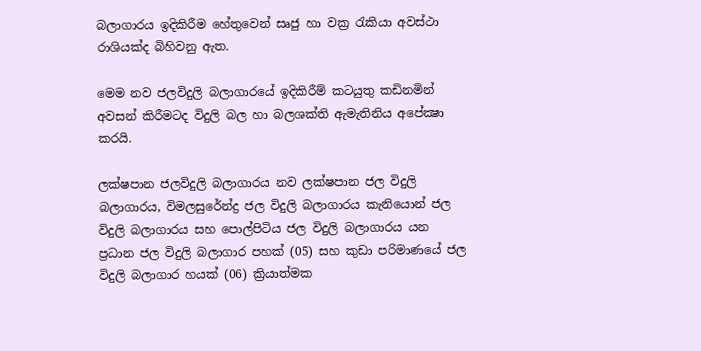බලාගාරය ඉදිකිරීම හේතුවෙන් සෘජු හා වක්‍ර රැකියා අවස්‌ථා රාශියක්‌ද බිහිවනු ඇත.

මෙම නව ජලවිදුලි බලාගාරයේ ඉදිකිරීම් කටයුතු කඩිනමින් අවසන් කිරීමටද විදුලි බල හා බලශක්‌ති ඇමැතිනිය අපේක්‍ෂා කරයි.

ලක්‌ෂපාන ජලවිදුලි බලාගාරය නව ලක්‌ෂපාන ජල විදුලි බලාගාරය, විමලසුරේන්ද්‍ර ජල විදුලි බලාගාරය කැනියොන් ජල විදුලි බලාගාරය සහ පොල්පිටිය ජල විදුලි බලාගාරය යන ප්‍රධාන ජල විදුලි බලාගාර පහක්‌ (05) සහ කුඩා පරිමාණයේ ජල විදුලි බලාගාර හයක්‌ (06) ක්‍රියාත්මක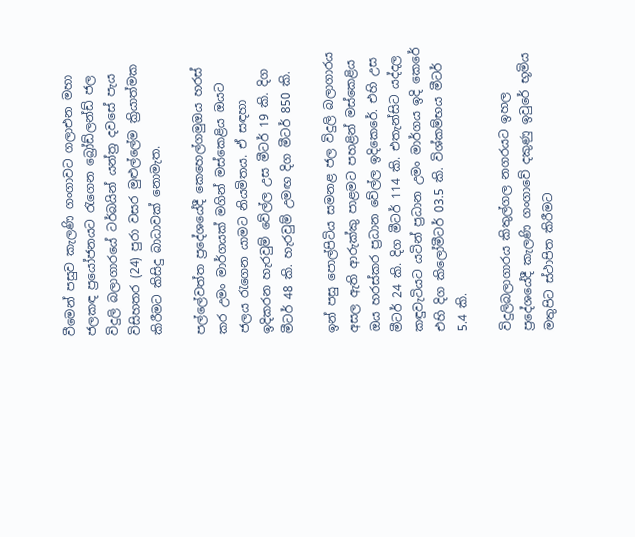වීමෙන් පසුව කැලණි ගංගාවට ගලාඑන මහා ජලකඳ ප්‍රයෝජනයට රැගෙන බ්‍රෝඩ්ලන්ඩ් ජල විදුලි බලාගාරයේ ටර්බයින් යන්ත්‍ර දවසේ පැය විසිහතර (24) පුරා වසර මුළුල්ලේම ක්‍රියාත්මක කිරීමට කිසිදු බාධාවක්‌ නොමැත.

පල්ලේවත්ත ප්‍රදේශයේදී කෙහෙල්ගමුඔය හරස්‌ කර උමං මාර්ගයක්‌ මගින් මස්‌කෙළිය ඔයට ජලය රැගෙන යාමට නියමිතය. ඒ සඳහා ඉදිකරන හැරවුම් වේල්ල උස මීටර් 19 කි. දිග මීටර් 48 කි. හැරවුම් උමඟ දිග මීටර් 850 කි.

ඉන් පසු පොල්පිටිය සමනළ ජල විදුලි බලාගාරය අසල ඇති ආරුක්‌කු පාළමට පහළින් මස්‌කෙළිය ඔය හරස්‌කර ප්‍රධාන වේල්ල ඉදිකෙරේ. එහි උස මීටර් 24 කි. දිග මීටර් 114 කි. එතැන්සිට යද්දල කඳුවැටියට යටින් ප්‍රධාන උමං මාර්ගය ඉදි කෙරේ එහි දිග කිලෝමීටර් 03.5 කි. විශ්කම්භය මීටර් 5.4 කි.

විදුලිබලාගාරය කිතුල්ගල නගරයට ඉහල ප්‍රදේශයේදී කැලණි ගංගාවේ දකුණු ඉවුරේ භූමිය මතුපිට ස්‌ථාපිත කිරීමට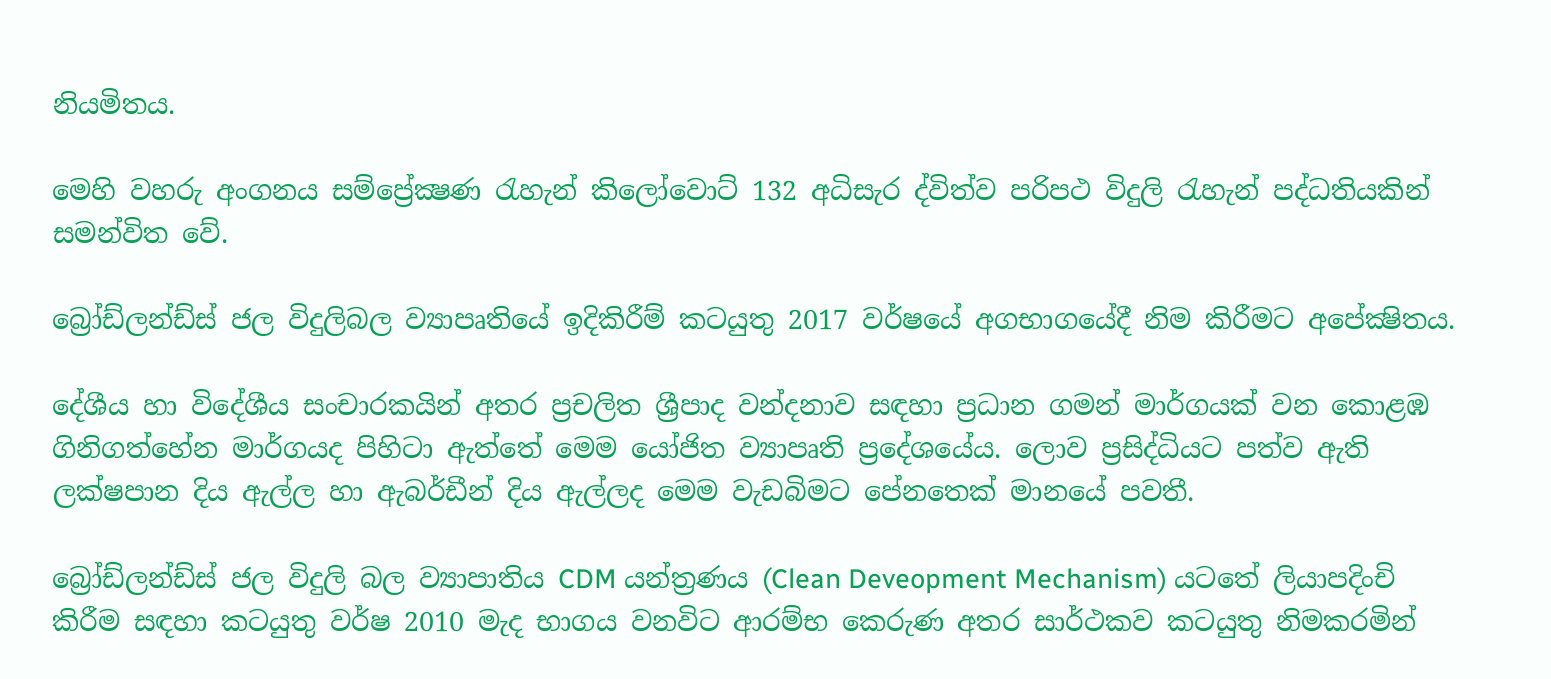නියමිතය.

මෙහි වහරු අංගනය සම්ප්‍රේක්‍ෂණ රැහැන් කිලෝවොට්‌ 132 අධිසැර ද්විත්ව පරිපථ විදුලි රැහැන් පද්ධතියකින් සමන්විත වේ.

බ්‍රෝඩ්ලන්ඩ්ස්‌ ජල විදුලිබල ව්‍යාපෘතියේ ඉදිකිරීම් කටයුතු 2017 වර්ෂයේ අගභාගයේදී නිම කිරීමට අපේක්‍ෂිතය.

දේශීය හා විදේශීය සංචාරකයින් අතර ප්‍රචලිත ශ්‍රීපාද වන්දනාව සඳහා ප්‍රධාන ගමන් මාර්ගයක්‌ වන කොළඹ ගිනිගත්හේන මාර්ගයද පිහිටා ඇත්තේ මෙම යෝජිත ව්‍යාපෘති ප්‍රදේශයේය. ලොව ප්‍රසිද්ධියට පත්ව ඇති ලක්‌ෂපාන දිය ඇල්ල හා ඇබර්ඩීන් දිය ඇල්ලද මෙම වැඩබිමට පේනතෙක්‌ මානයේ පවතී.

බ්‍රෝඩ්ලන්ඩ්ස්‌ ජල විදුලි බල ව්‍යාපාතිය CDM යන්ත්‍රණය (Clean Deveopment Mechanism) යටතේ ලියාපදිංචි කිරීම සඳහා කටයුතු වර්ෂ 2010 මැද භාගය වනවිට ආරම්භ කෙරුණ අතර සාර්ථකව කටයුතු නිමකරමින්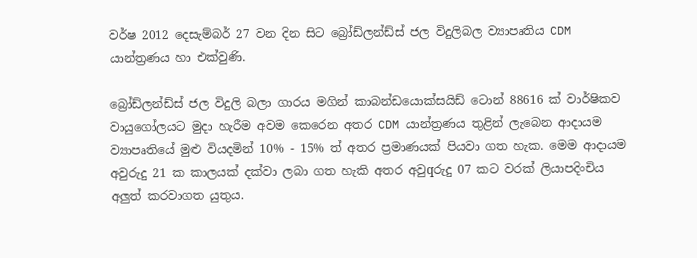වර්ෂ 2012 දෙසැම්බර් 27 වන දින සිට බ්‍රෝඩ්ලන්ඩ්ස්‌ ජල විදුලිබල ව්‍යාපෘතිය CDM යාන්ත්‍රණය හා එක්‌වුණි.

බ්‍රෝඩ්ලන්ඩ්ස්‌ ජල විදුලි බලා ගාරය මගින් කාබන්ඩයොක්‌සයිඩ් ටොන් 88616 ක්‌ වාර්ෂිකව වායුගෝලයට මුදා හැරීම අවම කෙරෙන අතර CDM යාන්ත්‍රණය තුළින් ලැබෙන ආදායම ව්‍යාපෘතියේ මුළු වියදමින් 10% - 15% ත් අතර ප්‍රමාණයක්‌ පියවා ගත හැක. මෙම ආදායම අවුරුදු 21 ක කාලයක්‌ දක්‌වා ලබා ගත හැකි අතර අවුqරුදු 07 කට වරක්‌ ලියාපදිංචිය අලුත් කරවාගත යුතුය.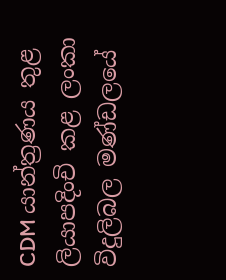CDM යාන්ත්‍රණය තුළ ලියාපදිංචි කළ ලංකා විදුලිබල මණ්‌ඩලයේ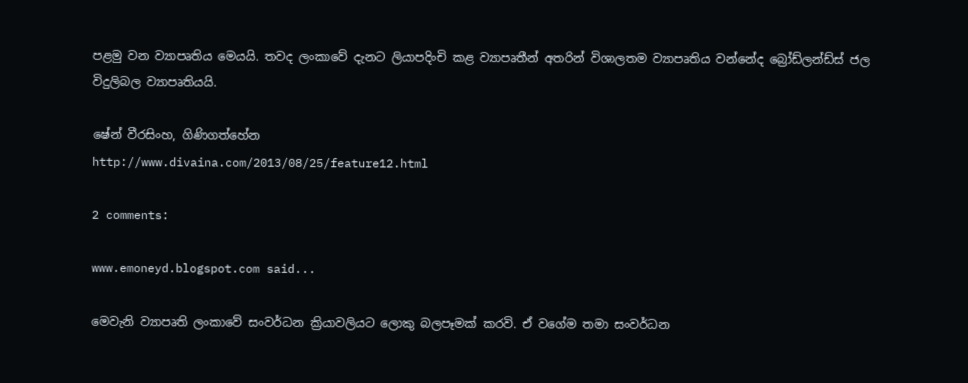පළමු වන ව්‍යාපෘතිය මෙයයි. තවද ලංකාවේ දැනට ලියාපදිංචි කළ ව්‍යාපෘතීන් අතරින් විශාලතම ව්‍යාපෘතිය වන්නේද බ්‍රෝඩ්ලන්ඩ්ස්‌ ජල විදුලිබල ව්‍යාපෘතියයි.

ෂේන් වීරසිංහ, ගිණිගත්හේන
http://www.divaina.com/2013/08/25/feature12.html

2 comments:

www.emoneyd.blogspot.com said...

මෙවැනි ව්‍යාපෘති ලංකාවේ සංවර්ධන ක්‍රියාවලියට ලොකු බලපෑමක් කරවි. ඒ වගේම තමා සංවර්ධන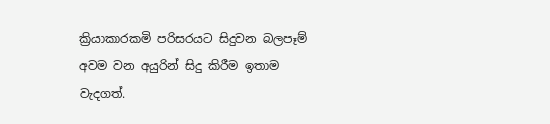ක්‍රියාකාරකමි පරිසරයට සිදුවන බලපෑම් අවම වන අයුරින් සිදු කිරීම ඉතාම වැදගත්.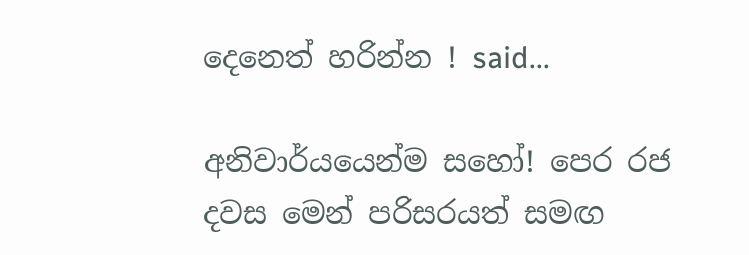දෙනෙත් හරින්න ! said...

අනිවාර්යයෙන්ම සහෝ! පෙර රජ දවස මෙන් පරිසරයත් සමඟ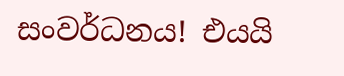සංවර්ධනය! එයයි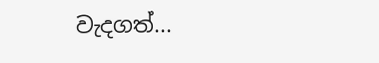වැදගත්...